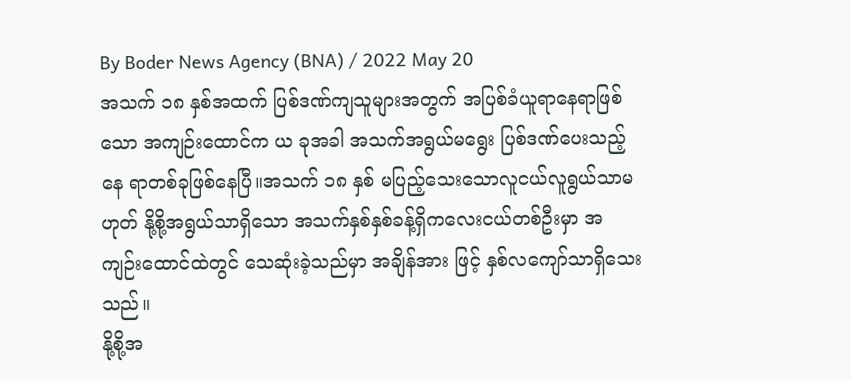By Boder News Agency (BNA) / 2022 May 20
အသက် ၁၈ နှစ်အထက် ပြစ်ဒဏ်ကျသူများအတွက် အပြစ်ခံယူရာနေရာဖြစ်သော အကျဉ်းထောင်က ယ ခုအခါ အသက်အရွယ်မရွေး ပြစ်ဒဏ်ပေးသည့် နေ ရာတစ်ခုဖြစ်နေပြီ။အသက် ၁၈ နှစ် မပြည့်သေးသောလူငယ်လူရွယ်သာမဟုတ် နို့စို့အရွယ်သာရှိသော အသက်နှစ်နှစ်ခန့်ရှိကလေးငယ်တစ်ဦးမှာ အ ကျဉ်းထောင်ထဲတွင် သေဆုံးခဲ့သည်မှာ အချိန်အား ဖြင့် နှစ်လကျော်သာရှိသေးသည်။
နို့စို့အ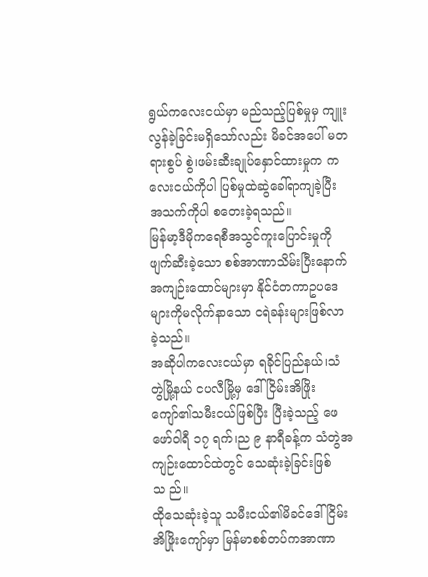ရွယ်ကလေးငယ်မှာ မည်သည့်ပြစ်မှုမှ ကျူး လွန်ခဲ့ခြင်းမရှိသော်လည်း မိခင်အပေါ် မတရားစွပ် စွဲ၊ဖမ်းဆီးချုပ်နှောင်ထားမှုက ကလေးငယ်ကိုပါ ပြစ်မှုထဲဆွဲခေါ်ရာကျခဲ့ပြီး အသက်ကိုပါ စတေးခဲ့ရသည်။
မြန်မာ့ဒီမိုကရေစီအသွင်ကူးပြောင်းမှုကို ဖျက်ဆီးခဲ့သော စစ်အာဏာသိမ်းပြီးနောက် အကျဉ်းထောင်များမှာ နိုင်ငံတကာဥပဒေများကိုမလိုက်နာသော ငရဲခန်းများဖြစ်လာခဲ့သည်။
အဆိုပါကလေးငယ်မှာ ရခိုင်ပြည်နယ်၊သံတွဲမြို့နယ် ငပလီမြို့မှ ဒေါ်ငြိမ်းအိဖြိုးကျော်၏သမီးငယ်ဖြစ်ပြီး ပြီးခဲ့သည့် ဖေဖော်ဝါရီ ၁၇ ရက်၊ည ၉ နာရီခန့်က သံတွဲအကျဉ်းထောင်ထဲတွင် သေဆုံးခဲ့ခြင်းဖြစ်သ ည်။
ထိုသေဆုံးခဲ့သူ သမီးငယ်၏မိခင်ဒေါ်ငြိမ်းအိဖြိုးကျော်မှာ မြန်မာစစ်တပ်ကအာဏာ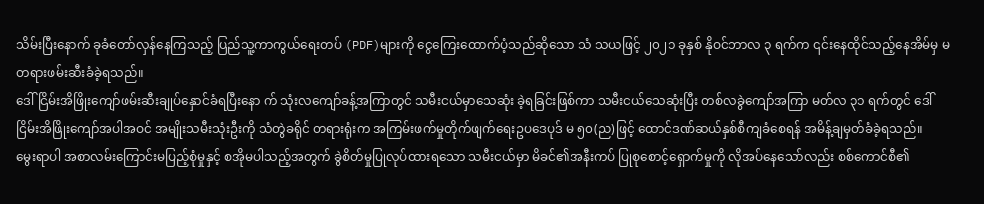သိမ်းပြီးနောက် ခုခံတော်လှန်နေကြသည့် ပြည်သူ့ကာကွယ်ရေးတပ် (PDF)များကို ငွေကြေးထောက်ပံ့သည်ဆိုသော သံ သယဖြင့် ၂၀၂၁ ခုနှစ် နိုဝင်ဘာလ ၃ ရက်က ၎င်းနေထိုင်သည့်နေအိမ်မှ မတရားဖမ်းဆီးခံခဲ့ရသည်။
ဒေါ်ငြိမ်းအိဖြိုးကျော်ဖမ်းဆီးချုပ်နှောင်ခံရပြီးနော က် သုံးလကျော်ခန့်အကြာတွင် သမီးငယ်မှာသေဆုံး ခဲ့ရခြင်းဖြစ်ကာ သမီးငယ်သေဆုံးပြီး တစ်လခွဲကျော်အကြာ မတ်လ ၃၁ ရက်တွင် ဒေါ်ငြိမ်းအိဖြိုးကျော်အပါအဝင် အမျိုးသမီးသုံးဦးကို သံတွဲခရိုင် တရားရုံးက အကြမ်းဖက်မှုတိုက်ဖျက်ရေးဥပဒေပုဒ် မ ၅၀(ည)ဖြင့် ထောင်ဒဏ်ဆယ်နှစ်စီကျခံစေရန် အမိန့်ချမှတ်ခံခဲ့ရသည်။
မွေးရာပါ အစာလမ်းကြောင်းမပြည့်စုံမှုနှင့် စအိုမပါသည့်အတွက် ခွဲစိတ်မှုပြုလုပ်ထားရသော သမီးငယ်မှာ မိခင်၏အနီးကပ် ပြုစုစောင့်ရှောက်မှုကို လိုအပ်နေသော်လည်း စစ်ကောင်စီ၏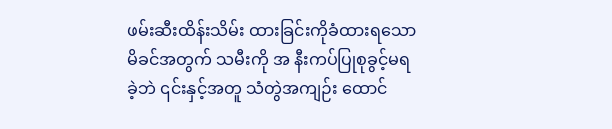ဖမ်းဆီးထိန်းသိမ်း ထားခြင်းကိုခံထားရသော မိခင်အတွက် သမီးကို အ နီးကပ်ပြုစုခွင့်မရခဲ့ဘဲ ၎င်းနှင့်အတူ သံတွဲအကျဉ်း ထောင်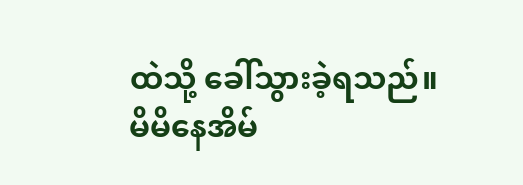ထဲသို့ ခေါ်သွားခဲ့ရသည်။
မိမိနေအိမ်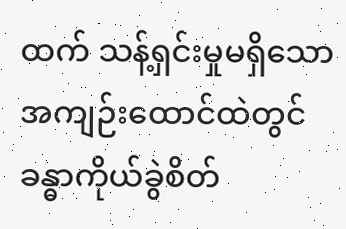ထက် သန့်ရှင်းမှုမရှိသောအကျဉ်းထောင်ထဲတွင် ခန္ဓာကိုယ်ခွဲစိတ်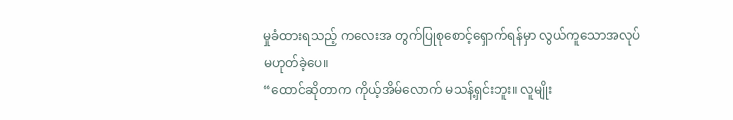မှုခံထားရသည့် ကလေးအ တွက်ပြုစုစောင့်ရှောက်ရန်မှာ လွယ်ကူသောအလုပ်မဟုတ်ခဲ့ပေ။
“ထောင်ဆိုတာက ကိုယ့်အိမ်လောက် မသန့်ရှင်းဘူး။ လူမျိုး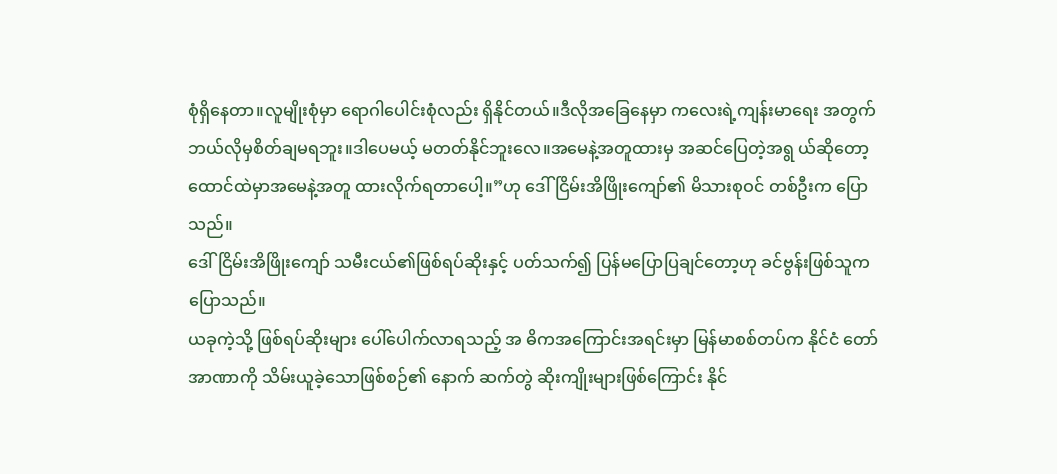စုံရှိနေတာ။လူမျိုးစုံမှာ ရောဂါပေါင်းစုံလည်း ရှိနိုင်တယ်။ဒီလိုအခြေနေမှာ ကလေးရဲ့ကျန်းမာရေး အတွက် ဘယ်လိုမှစိတ်ချမရဘူး။ဒါပေမယ့် မတတ်နိုင်ဘူးလေ။အမေနဲ့အတူထားမှ အဆင်ပြေတဲ့အရွ ယ်ဆိုတော့ ထောင်ထဲမှာအမေနဲ့အတူ ထားလိုက်ရတာပေါ့။”ဟု ဒေါ်ငြိမ်းအိဖြိုးကျော်၏ မိသားစုဝင် တစ်ဦးက ပြောသည်။
ဒေါ်ငြိမ်းအိဖြိုးကျော် သမီးငယ်၏ဖြစ်ရပ်ဆိုးနှင့် ပတ်သက်၍ ပြန်မပြောပြချင်တော့ဟု ခင်ဗွန်းဖြစ်သူက ပြောသည်။
ယခုကဲ့သို့ ဖြစ်ရပ်ဆိုးများ ပေါ်ပေါက်လာရသည့် အ ဓိကအကြောင်းအရင်းမှာ မြန်မာစစ်တပ်က နိုင်ငံ တော်အာဏာကို သိမ်းယူခဲ့သောဖြစ်စဉ်၏ နောက် ဆက်တွဲ ဆိုးကျိုးများဖြစ်ကြောင်း နိုင်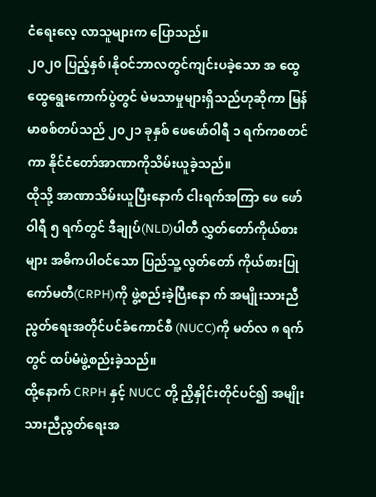ငံရေးလေ့ လာသူများက ပြောသည်။
၂၀၂၀ ပြည့်နှစ်၊နိုဝင်ဘာလတွင်ကျင်းပခဲ့သော အ ထွေထွေရွေးကောက်ပွဲတွင် မဲမသာမှုများရှိသည်ဟုဆိုကာ မြန်မာစစ်တပ်သည် ၂၀၂၁ ခုနှစ် ဖေဖော်ဝါရီ ၁ ရက်ကစတင်ကာ နိုင်ငံတော်အာဏာကိုသိမ်းယူခဲ့သည်။
ထိုသို့ အာဏာသိမ်းယူပြီးနောက် ငါးရက်အကြာ ဖေ ဖော်ဝါရီ ၅ ရက်တွင် ဒီချုပ်(NLD)ပါတီ လွှတ်တော်ကိုယ်စားများ အဓိကပါဝင်သော ပြည်သူ့လွတ်တော် ကိုယ်စားပြုကော်မတီ(CRPH)ကို ဖွဲ့စည်းခဲ့ပြီးနော က် အမျိုးသားညီညွတ်ရေးအတိုင်ပင်ခံကောင်စီ (NUCC)ကို မတ်လ ၈ ရက်တွင် ထပ်မံဖွဲ့စည်းခဲ့သည်။
ထို့နောက် CRPH နှင့် NUCC တို့ ညှိနှိုင်းတိုင်ပင်၍ အမျိုးသားညီညွတ်ရေးအ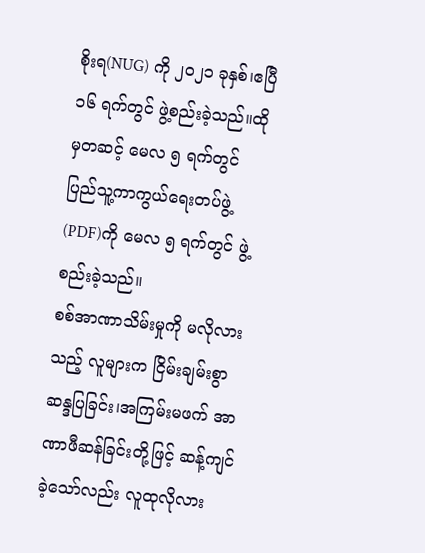စိုးရ(NUG) ကို ၂၀၂၁ ခုနှစ်၊ဧပြီ ၁၆ ရက်တွင် ဖွဲ့စည်းခဲ့သည်။ထိုမှတဆင့် မေလ ၅ ရက်တွင် ပြည်သူ့ကာကွယ်ရေးတပ်ဖွဲ့ (PDF)ကို မေလ ၅ ရက်တွင် ဖွဲ့စည်းခဲ့သည်။
စစ်အာဏာသိမ်းမှုကို မလိုလားသည့် လူများက ငြိမ်းချမ်းစွာဆန္ဒပြခြင်း၊အကြမ်းမဖက် အာဏာဖီဆန်ခြင်းတို့ဖြင့် ဆန့်ကျင်ခဲ့သော်လည်း လူထုလိုလား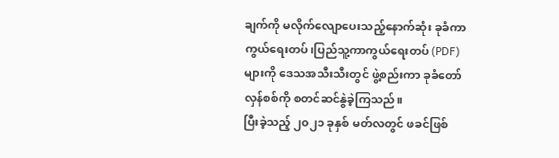ချက်ကို မလိုက်လျောပေးသည့်နောက်ဆုံး ခုခံကာကွယ်ရေးတပ်၊ပြည်သူ့ကာကွယ်ရေးတပ် (PDF)များကို ဒေသအသီးသီးတွင် ဖွဲ့စည်းကာ ခုခံတော်လှန်စစ်ကို စတင်ဆင်နွဲခဲ့ကြသည်။
ပြီးခဲ့သည့် ၂၀၂၁ ခုနှစ် မတ်လတွင် ဖခင်ဖြစ်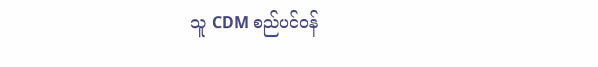သူ CDM စည်ပင်ဝန်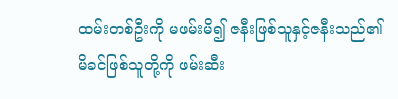ထမ်းတစ်ဦးကို မဖမ်းမိ၍ ဇနီးဖြစ်သူနှင့်ဇနီးသည်၏ မိခင်ဖြစ်သူတို့ကို ဖမ်းဆီး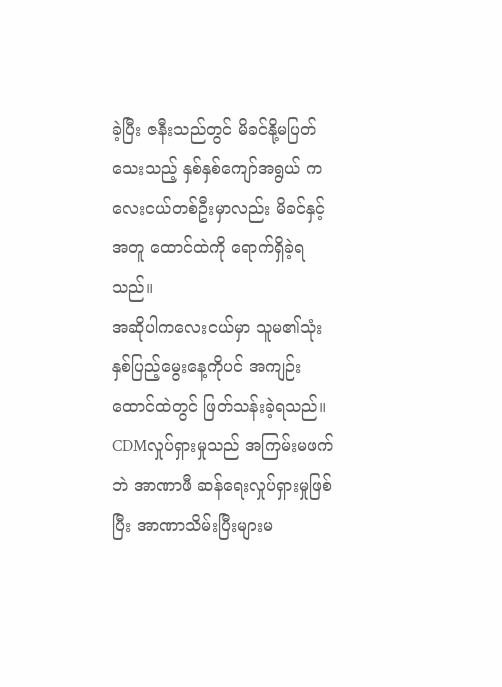ခဲ့ပြီး ဇနီးသည်တွင် မိခင်နို့မပြတ်သေးသည့် နှစ်နှစ်ကျော်အရွယ် ကလေးငယ်တစ်ဦးမှာလည်း မိခင်နှင့်အတူ ထောင်ထဲကို ရောက်ရှိခဲ့ရသည်။
အဆိုပါကလေးငယ်မှာ သူမ၏သုံးနှစ်ပြည့်မွေးနေ့ကိုပင် အကျဉ်းထောင်ထဲတွင် ဖြတ်သန်းခဲ့ရသည်။ CDMလှုပ်ရှားမှုသည် အကြမ်းမဖက်ဘဲ အာဏာဖီ ဆန်ရေးလှုပ်ရှားမှုဖြစ်ပြီး အာဏာသိမ်းပြီးများမ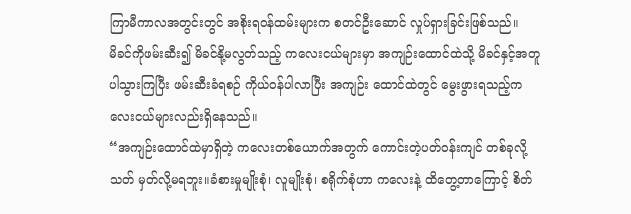ကြာမီကာလအတွင်းတွင် အစိုးရဝန်ထမ်းများက စတင်ဦးဆောင် လှုပ်ရှားခြင်းဖြစ်သည်။
မိခင်ကိုဖမ်းဆီး၍ မိခင်နို့မလွတ်သည့် ကလေးငယ်များမှာ အကျဉ်းထောင်ထဲသို့ မိခင်နှင့်အတူ ပါသွားကြပြီး ဖမ်းဆီးခံရစဉ် ကိုယ်ဝန်ပါလာပြီး အကျဉ်း ထောင်ထဲတွင် မွေးဖွားရသည့်ကလေးငယ်များလည်းရှိနေသည်။
“အကျဉ်းထောင်ထဲမှာရှိတဲ့ ကလေးတစ်ယောက်အတွက် ကောင်းတဲ့ပတ်ဝန်းကျင် တစ်ခုလို့ သတ် မှတ်လို့မရဘူး။ခံစားမှုမျိုးစုံ၊ လူမျိုးစုံ၊ စရိုက်စုံဟာ ကလေးနဲ့ ထိတွေ့တာကြောင့် စိတ်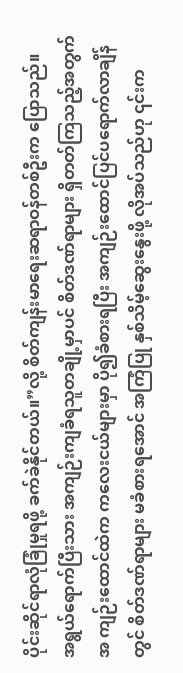ပိုင်းဆိုင်ရာလုံခြုံမှုရဖို့ ခက်ခဲနိုင်တယ်။”လို့ စိတ်ကျန်းမာရေးဆရာဝန်တစ်ဦးက ပြောသည်။
အရွယ်ရောက်ပြီးသား အကျဉ်းကျခံရသူတချို့မှာပင် စိတ်ဒဏ်ရာများ ရှိတတ်ကြသည့်အတွက် အ ကျဉ်းထောင်ထဲက ကလေးငယ်များမှာ ပို၍ခံစားရပြီး အကျဉ်းထောင်ပြင်ပရောက်လာချိန်တွင် စိတ်ဒဏ်ရာများ မခံစားရအောင် အကြံပြု နှစ်သိမ့်ဆွေးနွေးဖို့ လိုအပ်သည်ဟု ၎င်းက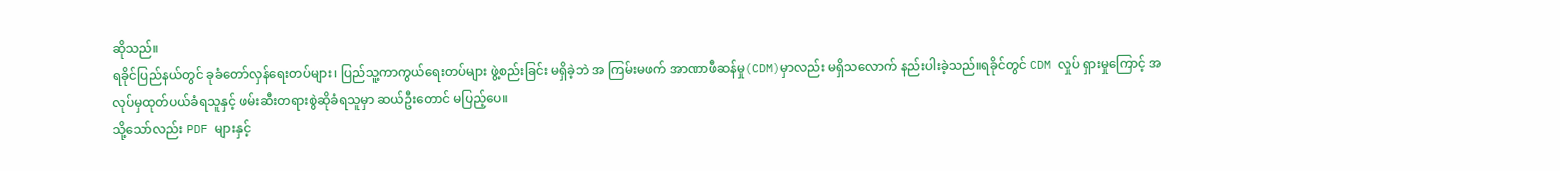ဆိုသည်။
ရခိုင်ပြည်နယ်တွင် ခုခံတော်လှန်ရေးတပ်များ၊ ပြည်သူ့ကာကွယ်ရေးတပ်များ ဖွဲ့စည်းခြင်း မရှိခဲ့ဘဲ အ ကြမ်းမဖက် အာဏာဖီဆန်မှု(CDM)မှာလည်း မရှိသလောက် နည်းပါးခဲ့သည်။ရခိုင်တွင် CDM လှုပ် ရှားမှုကြောင့် အလုပ်မှထုတ်ပယ်ခံရသူနှင့် ဖမ်းဆီးတရားစွဲဆိုခံရသူမှာ ဆယ်ဦးတောင် မပြည့်ပေ။
သို့သော်လည်း PDF များနှင့်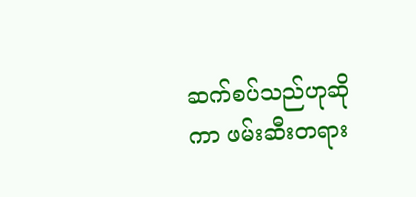ဆက်စပ်သည်ဟုဆိုကာ ဖမ်းဆီးတရား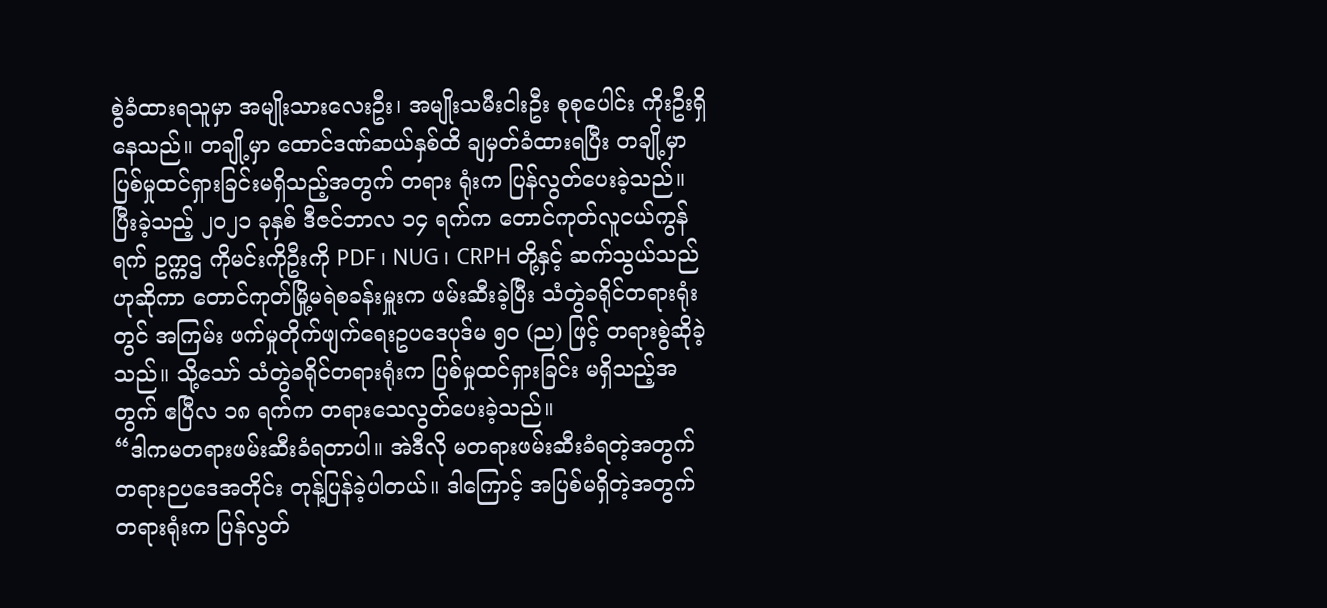စွဲခံထားရသူမှာ အမျိုးသားလေးဦး၊ အမျိုးသမီးငါးဦး စုစုပေါင်း ကိုးဦးရှိနေသည်။ တချို့မှာ ထောင်ဒဏ်ဆယ်နှစ်ထိ ချမှတ်ခံထားရပြီး တချို့မှာပြစ်မှုထင်ရှားခြင်းမရှိသည့်အတွက် တရား ရုံးက ပြန်လွတ်ပေးခဲ့သည်။
ပြီးခဲ့သည့် ၂၀၂၁ ခုနှစ် ဒီဇင်ဘာလ ၁၄ ရက်က တောင်ကုတ်လူငယ်ကွန်ရက် ဥက္ကဌ ကိုမင်းကိုဦးကို PDF ၊ NUG ၊ CRPH တို့နှင့် ဆက်သွယ်သည်ဟုဆိုကာ တောင်ကုတ်မြို့မရဲစခန်းမှူးက ဖမ်းဆီးခဲ့ပြီး သံတွဲခရိုင်တရားရုံးတွင် အကြမ်း ဖက်မှုတိုက်ဖျက်ရေးဥပဒေပုဒ်မ ၅၀ (ည) ဖြင့် တရားစွဲဆိုခဲ့သည်။ သို့သော် သံတွဲခရိုင်တရားရုံးက ပြစ်မှုထင်ရှားခြင်း မရှိသည့်အတွက် ဧပြီလ ၁၈ ရက်က တရားသေလွတ်ပေးခဲ့သည်။
“ဒါကမတရားဖမ်းဆီးခံရတာပါ။ အဲဒီလို မတရားဖမ်းဆီးခံရတဲ့အတွက် တရားဉပဒေအတိုင်း တုန့်ပြန်ခဲ့ပါတယ်။ ဒါကြောင့် အပြစ်မရှိတဲ့အတွက် တရားရုံးက ပြန်လွတ်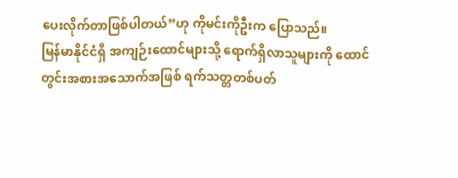ပေးလိုက်တာဖြစ်ပါတယ်”ဟု ကိုမင်းကိုဦးက ပြောသည်။
မြန်မာနိုင်ငံရှိ အကျဉ်းထောင်များသို့ ရောက်ရှိလာသူများကို ထောင်တွင်းအစားအသောက်အဖြစ် ရက်သတ္တတစ်ပတ်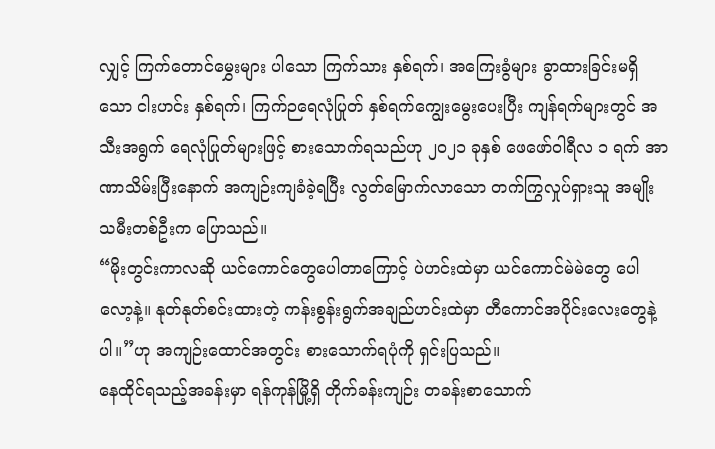လျှင့် ကြက်တောင်မွှေးများ ပါသော ကြက်သား နှစ်ရက်၊ အကြေးခွံများ ခွာထားခြင်းမရှိသော ငါးဟင်း နှစ်ရက်၊ ကြက်ဉရေလုံပြုတ် နှစ်ရက်ကျွေးမွေးပေးပြီး ကျန်ရက်များတွင် အသီးအရွက် ရေလုံပြုတ်များဖြင့် စားသောက်ရသည်ဟု ၂၀၂၁ ခုနှစ် ဖေဖော်ဝါရီလ ၁ ရက် အာဏာသိမ်းပြီးနောက် အကျဉ်းကျခံခဲ့ရပြီး လွတ်မြောက်လာသော တက်ကြွလှုပ်ရှားသူ အမျိုးသမီးတစ်ဦးက ပြောသည်။
“မိုးတွင်းကာလဆို ယင်ကောင်တွေပေါတာကြောင့် ပဲဟင်းထဲမှာ ယင်ကောင်မဲမဲတွေ ပေါလော့နဲ့။ နုတ်နုတ်စင်းထားတဲ့ ကန်းစွန်းရွက်အချည်ဟင်းထဲမှာ တီကောင်အပိုင်းလေးတွေနဲ့ပါ။”ဟု အကျဉ်းထောင်အတွင်း စားသောက်ရပုံကို ရှင်းပြသည်။
နေထိုင်ရသည့်အခန်းမှာ ရန်ကုန်မြို့ရှိ တိုက်ခန်းကျဉ်း တခန်းစာသောက်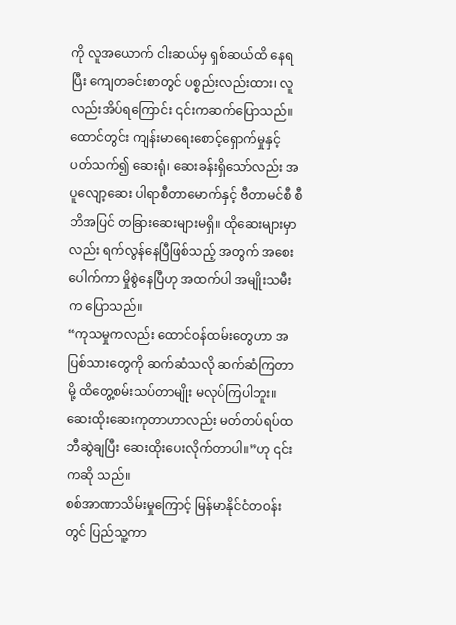ကို လူအယောက် ငါးဆယ်မှ ရှစ်ဆယ်ထိ နေရပြီး ကျေတခင်းစာတွင် ပစ္စည်းလည်းထား၊ လူလည်းအိပ်ရကြောင်း ၎င်းကဆက်ပြောသည်။
ထောင်တွင်း ကျန်းမာရေးစောင့်ရှောက်မှုနှင့် ပတ်သက်၍ ဆေးရုံ၊ ဆေးခန်းရှိသော်လည်း အပူလျော့ဆေး ပါရာစီတာမောက်နှင့် ဗီတာမင်စီ စီဘိအပြင် တခြားဆေးများမရှိ။ ထိုဆေးများမှာလည်း ရက်လွန်နေပြီဖြစ်သည့် အတွက် အစေးပေါက်ကာ မှိုစွဲနေပြီဟု အထက်ပါ အမျိုးသမီးက ပြောသည်။
“ကုသမှုကလည်း ထောင်ဝန်ထမ်းတွေဟာ အပြစ်သားတွေကို ဆက်ဆံသလို ဆက်ဆံကြတာမို့ ထိတွေ့စမ်းသပ်တာမျိုး မလုပ်ကြပါဘူး။ ဆေးထိုးဆေးကုတာဟာလည်း မတ်တပ်ရပ်ထဘီဆွဲချပြီး ဆေးထိုးပေးလိုက်တာပါ။”ဟု ၎င်းကဆို သည်။
စစ်အာဏာသိမ်းမှုကြောင့် မြန်မာနိုင်ငံတဝန်းတွင် ပြည်သူ့ကာ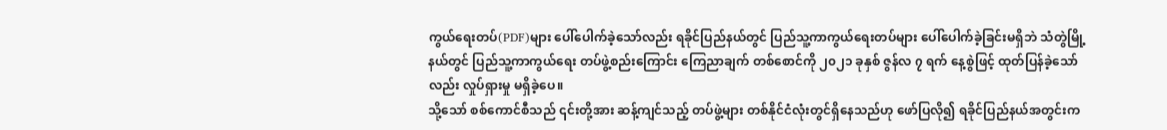ကွယ်ရေးတပ်(PDF)များ ပေါ်ပေါက်ခဲ့သော်လည်း ရခိုင်ပြည်နယ်တွင် ပြည်သူ့ကာကွယ်ရေးတပ်များ ပေါ်ပေါက်ခဲ့ခြင်းမရှိဘဲ သံတွဲမြို့နယ်တွင် ပြည်သူ့ကာကွယ်ရေး တပ်ဖွဲ့စည်းကြောင်း ကြေညာချက် တစ်စောင်ကို ၂၀၂၁ ခုနှစ် ဇွန်လ ၇ ရက် နေ့စွဲဖြင့် ထုတ်ပြန်ခဲ့သော်လည်း လှုပ်ရှားမှု မရှိခဲ့ပေ။
သို့သော် စစ်ကောင်စီသည် ၎င်းတို့အား ဆန့်ကျင်သည့် တပ်ဖွဲ့များ တစ်နိုင်ငံလုံးတွင်ရှိနေသည်ဟု ဖော်ပြလို၍ ရခိုင်ပြည်နယ်အတွင်းက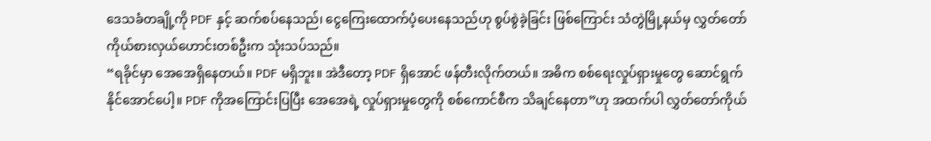ဒေသခံတချို့ကို PDF နှင့် ဆက်စပ်နေသည်၊ ငွေကြေးထောက်ပံ့ပေးနေသည်ဟု စွပ်စွဲခဲ့ခြင်း ဖြစ်ကြောင်း သံတွဲမြို့နယ်မှ လွှတ်တော်ကိုယ်စားလှယ်ဟောင်းတစ်ဦးက သုံးသပ်သည်။
“ရခိုင်မှာ အေအေရှိနေတယ်။ PDF မရှိဘူး။ အဲဒီတော့ PDF ရှိအောင် ဖန်တီးလိုက်တယ်။ အဓိက စစ်ရေးလှုပ်ရှားမှုတွေ ဆောင်ရွက်နိုင်အောင်ပေါ့။ PDF ကိုအကြောင်းပြပြီး အေအေရဲ့ လှုပ်ရှားမှုတွေကို စစ်ကောင်စီက သိချင်နေတာ”ဟု အထက်ပါ လွှတ်တော်ကိုယ်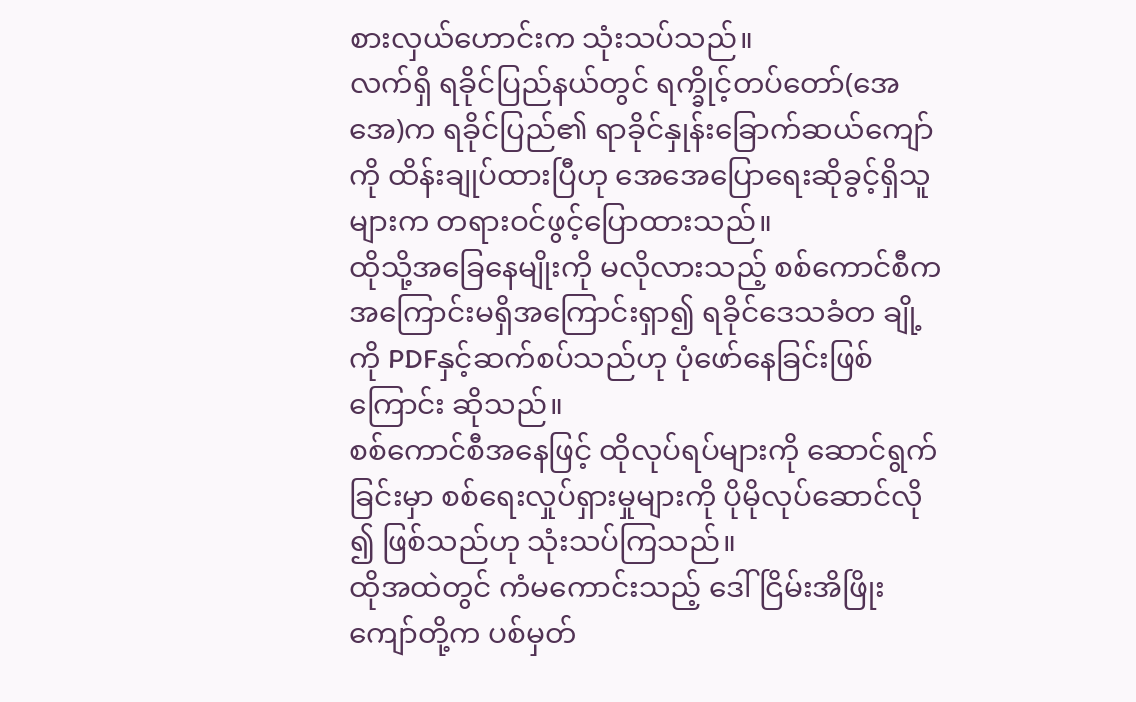စားလှယ်ဟောင်းက သုံးသပ်သည်။
လက်ရှိ ရခိုင်ပြည်နယ်တွင် ရက္ခိုင့်တပ်တော်(အေအေ)က ရခိုင်ပြည်၏ ရာခိုင်နှုန်းခြောက်ဆယ်ကျော်ကို ထိန်းချုပ်ထားပြီဟု အေအေပြောရေးဆိုခွင့်ရှိသူများက တရားဝင်ဖွင့်ပြောထားသည်။
ထိုသို့အခြေနေမျိုးကို မလိုလားသည့် စစ်ကောင်စီက အကြောင်းမရှိအကြောင်းရှာ၍ ရခိုင်ဒေသခံတ ချို့ကို PDFနှင့်ဆက်စပ်သည်ဟု ပုံဖော်နေခြင်းဖြစ် ကြောင်း ဆိုသည်။
စစ်ကောင်စီအနေဖြင့် ထိုလုပ်ရပ်များကို ဆောင်ရွက်ခြင်းမှာ စစ်ရေးလှုပ်ရှားမှုများကို ပိုမိုလုပ်ဆောင်လို ၍ ဖြစ်သည်ဟု သုံးသပ်ကြသည်။
ထိုအထဲတွင် ကံမကောင်းသည့် ဒေါ်ငြိမ်းအိဖြိုးကျော်တို့က ပစ်မှတ်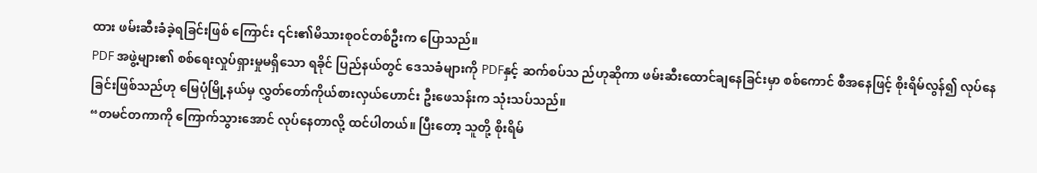ထား ဖမ်းဆီးခံခဲ့ရခြင်းဖြစ် ကြောင်း ၎င်း၏မိသားစုဝင်တစ်ဦးက ပြောသည်။
PDF အဖွဲ့များ၏ စစ်ရေးလှုပ်ရှားမှုမရှိသော ရခိုင် ပြည်နယ်တွင် ဒေသခံများကို PDFနှင့် ဆက်စပ်သ ည်ဟုဆိုကာ ဖမ်းဆီးထောင်ချနေခြင်းမှာ စစ်ကောင် စီအနေဖြင့် စိုးရိမ်လွန်၍ လုပ်နေခြင်းဖြစ်သည်ဟု မြေပုံမြို့နယ်မှ လွှတ်တော်ကိုယ်စားလှယ်ဟောင်း ဦးဖေသန်းက သုံးသပ်သည်။
“တမင်တကာကို ကြောက်သွားအောင် လုပ်နေတာလို့ ထင်ပါတယ်။ ပြီးတော့ သူတို့ စိုးရိမ်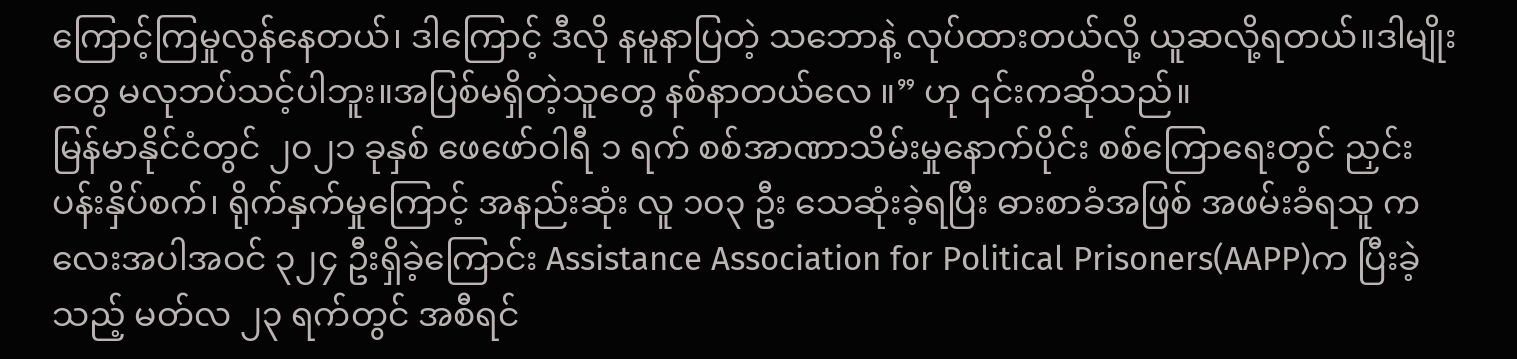ကြောင့်ကြမှုလွန်နေတယ်၊ ဒါကြောင့် ဒီလို နမူနာပြတဲ့ သဘောနဲ့ လုပ်ထားတယ်လို့ ယူဆလို့ရတယ်။ဒါမျိုးတွေ မလုဘပ်သင့်ပါဘူး။အပြစ်မရှိတဲ့သူတွေ နစ်နာတယ်လေ ။” ဟု ၎င်းကဆိုသည်။
မြန်မာနိုင်ငံတွင် ၂၀၂၁ ခုနှစ် ဖေဖော်ဝါရီ ၁ ရက် စစ်အာဏာသိမ်းမှုနောက်ပိုင်း စစ်ကြောရေးတွင် ညှင်း ပန်းနှိပ်စက်၊ ရိုက်နှက်မှုကြောင့် အနည်းဆုံး လူ ၁၀၃ ဦး သေဆုံးခဲ့ရပြီး ဓားစာခံအဖြစ် အဖမ်းခံရသူ က လေးအပါအဝင် ၃၂၄ ဦးရှိခဲ့ကြောင်း Assistance Association for Political Prisoners(AAPP)က ပြီးခဲ့သည့် မတ်လ ၂၃ ရက်တွင် အစီရင်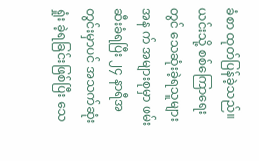ခံစာ ထုတ်ပြန်ခဲ့သည်။
ယင်းသို့ စစ်ကြောရေးတွင် သေဆုံးခဲ့ရသူများအန က် အများစုမှာ ဖမ်းဆီးခံရပြီး ၂၄ နာရီအတွင်းမှာပင် အသက်ဆုံးရှုံး ခဲ့ရခြင်းဖြစ်ပြီး သေ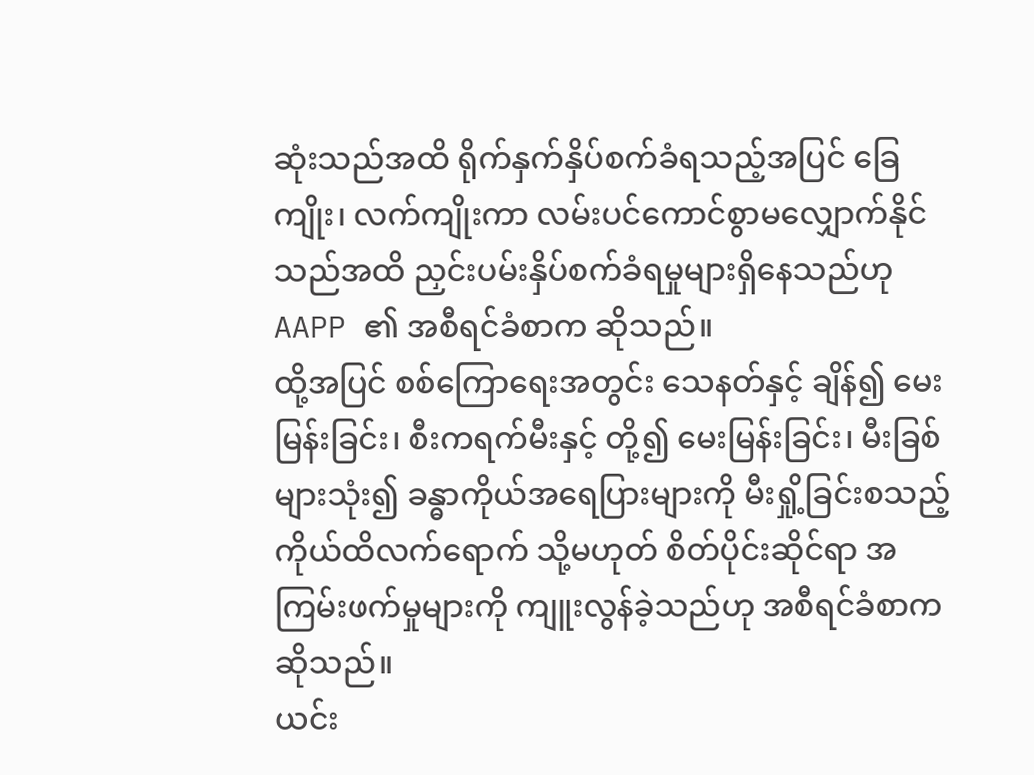ဆုံးသည်အထိ ရိုက်နှက်နှိပ်စက်ခံရသည့်အပြင် ခြေကျိုး၊ လက်ကျိုးကာ လမ်းပင်ကောင်စွာမလျှောက်နိုင် သည်အထိ ညှင်းပမ်းနှိပ်စက်ခံရမှုများရှိနေသည်ဟု AAPP ၏ အစီရင်ခံစာက ဆိုသည်။
ထို့အပြင် စစ်ကြောရေးအတွင်း သေနတ်နှင့် ချိန်၍ မေးမြန်းခြင်း၊ စီးကရက်မီးနှင့် တို့၍ မေးမြန်းခြင်း၊ မီးခြစ်များသုံး၍ ခန္ဓာကိုယ်အရေပြားများကို မီးရှို့ခြင်းစသည့် ကိုယ်ထိလက်ရောက် သို့မဟုတ် စိတ်ပိုင်းဆိုင်ရာ အကြမ်းဖက်မှုများကို ကျူးလွန်ခဲ့သည်ဟု အစီရင်ခံစာက ဆိုသည်။
ယင်း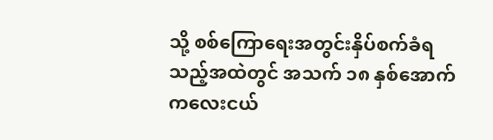သို့ စစ်ကြောရေးအတွင်းနှိပ်စက်ခံရသည့်အထဲတွင် အသက် ၁၈ နှစ်အောက် ကလေးငယ်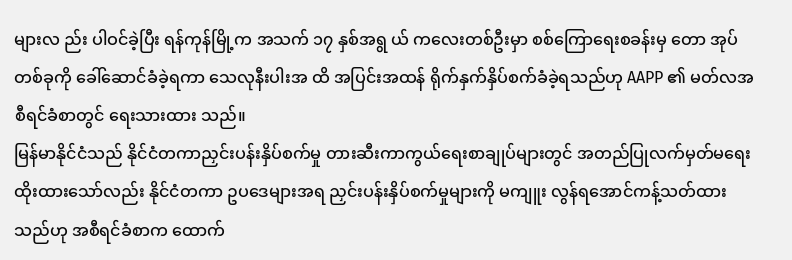များလ ည်း ပါဝင်ခဲ့ပြီး ရန်ကုန်မြို့က အသက် ၁၇ နှစ်အရွ ယ် ကလေးတစ်ဦးမှာ စစ်ကြောရေးစခန်းမှ တော အုပ်တစ်ခုကို ခေါ်ဆောင်ခံခဲ့ရကာ သေလုနီးပါးအ ထိ အပြင်းအထန် ရိုက်နှက်နှိပ်စက်ခံခဲ့ရသည်ဟု AAPP ၏ မတ်လအစီရင်ခံစာတွင် ရေးသားထား သည်။
မြန်မာနိုင်ငံသည် နိုင်ငံတကာညှင်းပန်းနှိပ်စက်မှု တားဆီးကာကွယ်ရေးစာချုပ်များတွင် အတည်ပြုလက်မှတ်မရေးထိုးထားသော်လည်း နိုင်ငံတကာ ဥပဒေများအရ ညှင်းပန်းနှိပ်စက်မှုများကို မကျူး လွန်ရအောင်ကန့်သတ်ထားသည်ဟု အစီရင်ခံစာက ထောက်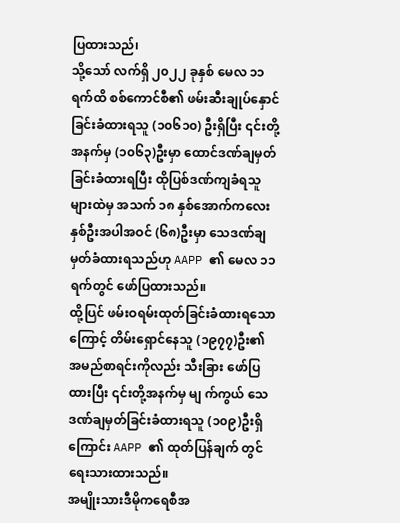ပြထားသည်၊
သို့သော် လက်ရှိ ၂၀၂၂ ခုနှစ် မေလ ၁၁ ရက်ထိ စစ်ကောင်စီ၏ ဖမ်းဆီးချုပ်နှောင်ခြင်းခံထားရသူ (၁၀၆၁၀) ဦးရှိပြီး ၎င်းတို့အနက်မှ (၁၀၆၃)ဦးမှာ ထောင်ဒဏ်ချမှတ်ခြင်းခံထားရပြီး ထိုပြစ်ဒဏ်ကျခံရသူများထဲမှ အသက် ၁၈ နှစ်အောက်ကလေးနှစ်ဦးအပါအဝင် (၆၈)ဦးမှာ သေဒဏ်ချမှတ်ခံထားရသည်ဟု AAPP ၏ မေလ ၁၁ ရက်တွင် ဖော်ပြထားသည်။
ထို့ပြင် ဖမ်းဝရမ်းထုတ်ခြင်းခံထားရသောကြောင့် တိမ်းရှောင်နေသူ (၁၉၇၇)ဦး၏ အမည်စာရင်းကိုလည်း သီးခြား ဖော်ပြထားပြီး ၎င်းတို့အနက်မှ မျ က်ကွယ် သေဒဏ်ချမှတ်ခြင်းခံထားရသူ (၁၀၉)ဦးရှိကြောင်း AAPP ၏ ထုတ်ပြန်ချက် တွင်ရေးသားထားသည်။
အမျိုးသားဒီမိုကရေစီအ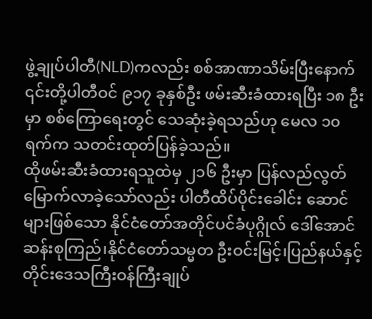ဖွဲ့ချုပ်ပါတီ(NLD)ကလည်း စစ်အာဏာသိမ်းပြီးနောက် ၎င်းတို့ပါတီဝင် ၉၁၇ ခုနှစ်ဦး ဖမ်းဆီးခံထားရပြီး ၁၈ ဦးမှာ စစ်ကြောရေးတွင် သေဆုံးခဲ့ရသည်ဟု မေလ ၁၀ ရက်က သတင်းထုတ်ပြန်ခဲ့သည်။
ထိုဖမ်းဆီးခံထားရသူထဲမှ ၂၁၆ ဦးမှာ ပြန်လည်လွတ်မြောက်လာခဲ့သော်လည်း ပါတီထိပ်ပိုင်းခေါင်း ဆောင်များဖြစ်သော နိုင်ငံတော်အတိုင်ပင်ခံပုဂ္ဂိုလ် ဒေါ်အောင်ဆန်းစုကြည်၊နိုင်ငံတော်သမ္မတ ဦးဝင်းမြင့်၊ပြည်နယ်နှင့်တိုင်းဒေသကြီးဝန်ကြီးချုပ်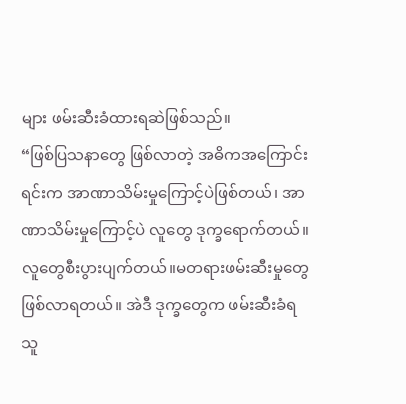များ ဖမ်းဆီးခံထားရဆဲဖြစ်သည်။
“ဖြစ်ပြသနာတွေ ဖြစ်လာတဲ့ အဓိကအကြောင်းရင်းက အာဏာသိမ်းမှုကြောင့်ပဲဖြစ်တယ်၊ အာဏာသိမ်းမှုကြောင့်ပဲ လူတွေ ဒုက္ခရောက်တယ်။ လူတွေစီးပွားပျက်တယ်။မတရားဖမ်းဆီးမှုတွေ ဖြစ်လာရတယ်။ အဲဒီ ဒုက္ခတွေက ဖမ်းဆီးခံရသူ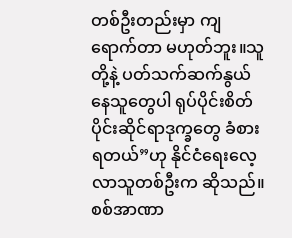တစ်ဦးတည်းမှာ ကျရောက်တာ မဟုတ်ဘူး။သူတို့နဲ့ ပတ်သက်ဆက်နွယ်နေသူတွေပါ ရုပ်ပိုင်းစိတ်ပိုင်းဆိုင်ရာဒုက္ခတွေ ခံစားရတယ်”ဟု နိုင်ငံရေးလေ့လာသူတစ်ဦးက ဆိုသည်။
စစ်အာဏာ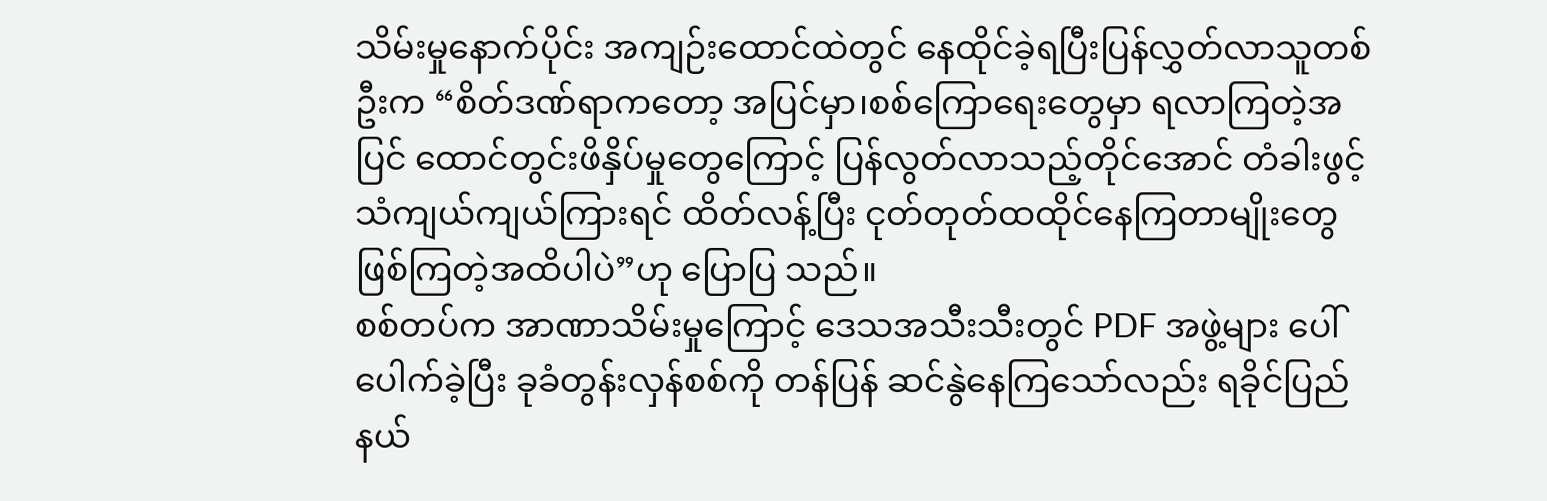သိမ်းမှုနောက်ပိုင်း အကျဉ်းထောင်ထဲတွင် နေထိုင်ခဲ့ရပြီးပြန်လွှတ်လာသူတစ်ဦးက “စိတ်ဒဏ်ရာကတော့ အပြင်မှာ၊စစ်ကြောရေးတွေမှာ ရလာကြတဲ့အပြင် ထောင်တွင်းဖိနှိပ်မှုတွေကြောင့် ပြန်လွတ်လာသည့်တိုင်အောင် တံခါးဖွင့်သံကျယ်ကျယ်ကြားရင် ထိတ်လန့်ပြီး ငုတ်တုတ်ထထိုင်နေကြတာမျိုးတွေဖြစ်ကြတဲ့အထိပါပဲ”ဟု ပြောပြ သည်။
စစ်တပ်က အာဏာသိမ်းမှုကြောင့် ဒေသအသီးသီးတွင် PDF အဖွဲ့များ ပေါ်ပေါက်ခဲ့ပြီး ခုခံတွန်းလှန်စစ်ကို တန်ပြန် ဆင်နွဲနေကြသော်လည်း ရခိုင်ပြည်နယ်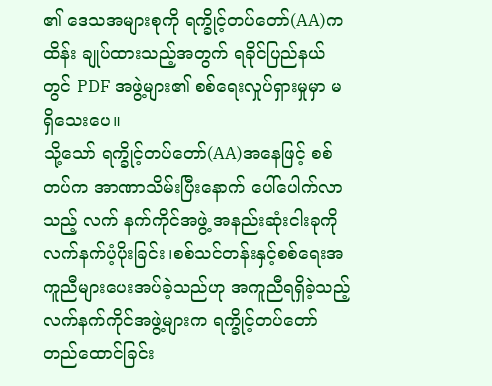၏ ဒေသအများစုကို ရက္ခိုင့်တပ်တော်(AA)က ထိန်း ချုပ်ထားသည့်အတွက် ရခိုင်ပြည်နယ်တွင် PDF အဖွဲ့များ၏ စစ်ရေးလှုပ်ရှားမှုမှာ မရှိသေးပေ။
သို့သော် ရက္ခိုင့်တပ်တော်(AA)အနေဖြင့် စစ်တပ်က အာဏာသိမ်းပြီးနောက် ပေါ်ပေါက်လာသည့် လက် နက်ကိုင်အဖွဲ့ အနည်းဆုံးငါးခုကို လက်နက်ပံ့ပိုးခြင်း၊စစ်သင်တန်းနှင့်စစ်ရေးအကူညီများပေးအပ်ခဲ့သည်ဟု အကူညီရရှိခဲ့သည့် လက်နက်ကိုင်အဖွဲ့များက ရက္ခိုင့်တပ်တော်တည်ထောင်ခြင်း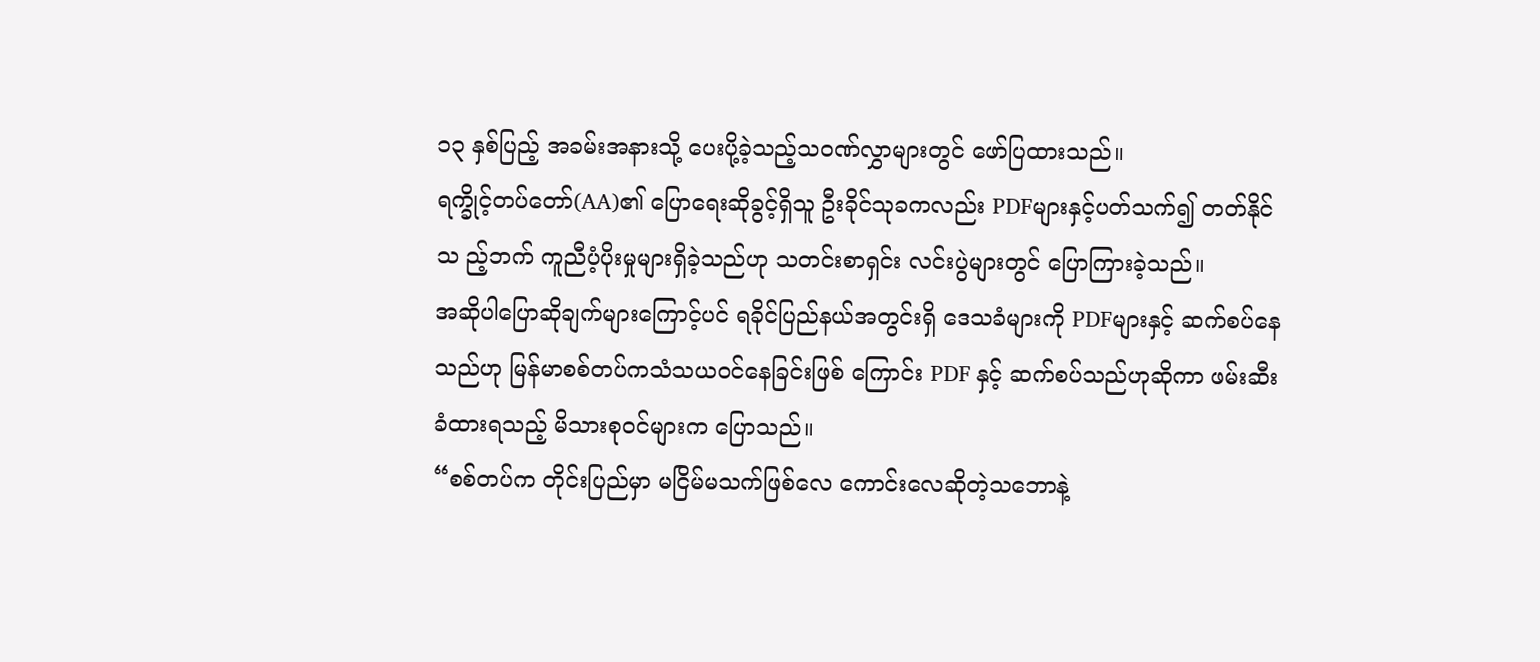၁၃ နှစ်ပြည့် အခမ်းအနားသို့ ပေးပို့ခဲ့သည့်သဝဏ်လွှာများတွင် ဖော်ပြထားသည်။
ရက္ခိုင့်တပ်တော်(AA)၏ ပြောရေးဆိုခွင့်ရှိသူ ဦးခိုင်သုခကလည်း PDFများနှင့်ပတ်သက်၍ တတ်နိုင်သ ည့်ဘက် ကူညီပံ့ပိုးမှုများရှိခဲ့သည်ဟု သတင်းစာရှင်း လင်းပွဲများတွင် ပြောကြားခဲ့သည်။
အဆိုပါပြောဆိုချက်များကြောင့်ပင် ရခိုင်ပြည်နယ်အတွင်းရှိ ဒေသခံများကို PDFများနှင့် ဆက်စပ်နေ သည်ဟု မြန်မာစစ်တပ်ကသံသယဝင်နေခြင်းဖြစ် ကြောင်း PDF နှင့် ဆက်စပ်သည်ဟုဆိုကာ ဖမ်းဆီးခံထားရသည့် မိသားစုဝင်များက ပြောသည်။
“စစ်တပ်က တိုင်းပြည်မှာ မငြိမ်မသက်ဖြစ်လေ ကောင်းလေဆိုတဲ့သဘောနဲ့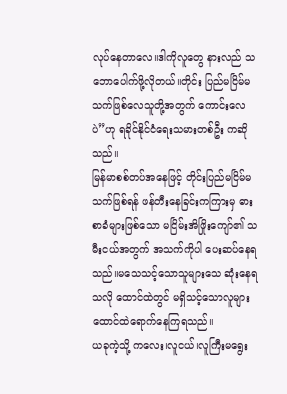လုပ်နေတာလေ။ဒါကိုလူတွေ နားလည် သဘောပေါက်ဖို့လိုတယ်။တိုင်း ပြည်မငြိမ်မသက်ဖြစ်လေသူတို့အတွက် ကောင်းလေပဲ”ဟု ရခိုင်နိုင်ငံရေးသမားတစ်ဦး ကဆိုသည်။
မြန်မာစစ်တပ်အနေဖြင့် တိုင်းပြည်မငြိမ်မသက်ဖြစ်ရန် ဖန်တီးနေခြင်းကကြားမှ ဓားစာခံများဖြစ်သော မငြိမ်းအိဖြိုးကျော်၏ သမီးငယ်အတွက် အသက်ကိုပါ ပေးဆပ်နေရသည်။မသေသင့်သောသူများသေ ဆုံးနေရသလို ထောင်ထဲတွင် မရှိသင့်သောလူများ ထောင်ထဲရောက်နေကြရသည်။
ယခုကဲ့သို့ ကလေး၊လူငယ်၊လူကြီးမရွေး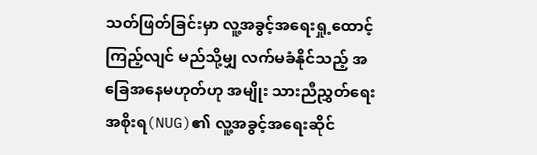သတ်ဖြတ်ခြင်းမှာ လူ့အခွင့်အရေးရှု့ထောင့်ကြည့်လျင် မည်သို့မျှ လက်မခံနိုင်သည့် အခြေအနေမဟုတ်ဟု အမျိုး သားညီညွှတ်ရေးအစိုးရ(NUG)၏ လူ့အခွင့်အရေးဆိုင်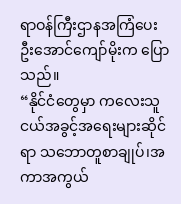ရာဝန်ကြီးဌာနအကြံပေး ဦးအောင်ကျော်မိုးက ပြောသည်။
“နိုင်ငံတွေမှာ ကလေးသူငယ်အခွင့်အရေးများဆိုင် ရာ သဘောတူစာချုပ်၊အကာအကွယ်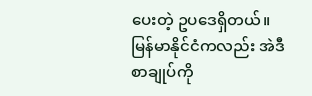ပေးတဲ့ ဥပဒေရှိတယ်။မြန်မာနိုင်ငံကလည်း အဲဒီစာချုပ်ကို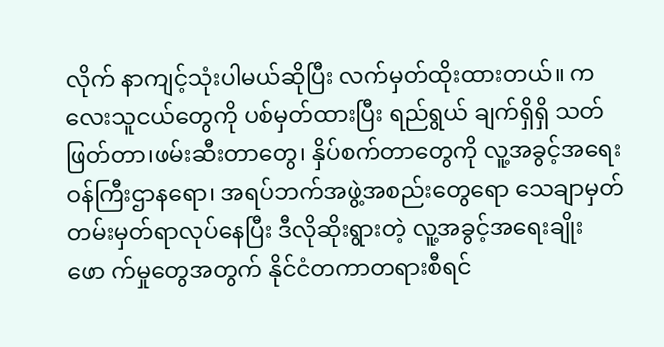လိုက် နာကျင့်သုံးပါမယ်ဆိုပြီး လက်မှတ်ထိုးထားတယ်။ ကလေးသူငယ်တွေကို ပစ်မှတ်ထားပြီး ရည်ရွယ် ချက်ရှိရှိ သတ်ဖြတ်တာ၊ဖမ်းဆီးတာတွေ၊ နှိပ်စက်တာတွေကို လူ့အခွင့်အရေးဝန်ကြီးဌာနရော၊ အရပ်ဘက်အဖွဲ့အစည်းတွေရော သေချာမှတ်တမ်းမှတ်ရာလုပ်နေပြီး ဒီလိုဆိုးရွားတဲ့ လူ့အခွင့်အရေးချိုးဖော က်မှုတွေအတွက် နိုင်ငံတကာတရားစီရင်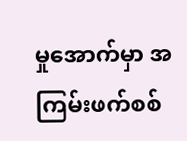မှုအောက်မှာ အကြမ်းဖက်စစ်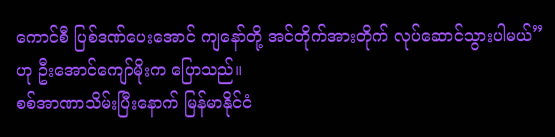ကောင်စီ ပြစ်ဒဏ်ပေးအောင် ကျနော်တို့ အင်တိုက်အားတိုက် လုပ်ဆောင်သွားပါမယ်”ဟု ဦးအောင်ကျော်မိုးက ပြောသည်။
စစ်အာဏာသိမ်းပြီးနောက် မြန်မာနိုင်ငံ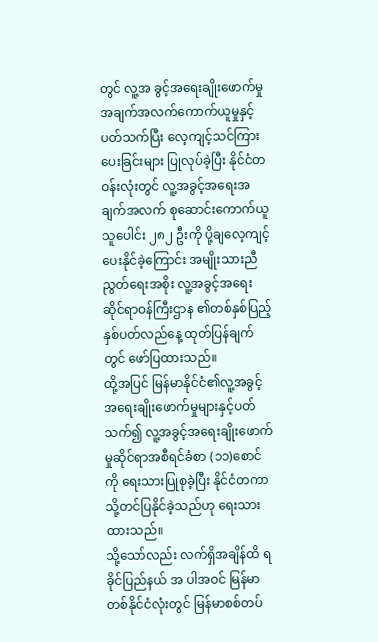တွင် လူ့အ ခွင့်အရေးချိုးဖောက်မှု အချက်အလက်ကောက်ယူမှုနှင့်ပတ်သက်ပြီး လေ့ကျင့်သင်ကြားပေးခြင်းများ ပြုလုပ်ခဲ့ပြီး နိုင်ငံတဝန်းလုံးတွင် လူ့အခွင့်အရေးအချက်အလက် စုဆောင်းကောက်ယူသူပေါင်း ၂၈၂ ဦးကို ပို့ချလေ့ကျင့်ပေးနိုင်ခဲ့ကြောင်း အမျိုးသားညီ ညွတ်ရေးအစိုး လူ့အခွင့်အရေးဆိုင်ရာဝန်ကြီးဌာန ၏တစ်နှစ်ပြည့်နှစ်ပတ်လည်နေ့ ထုတ်ပြန်ချက်တွင် ဖော်ပြထားသည်။
ထို့အပြင် မြန်မာနိုင်ငံ၏လူ့အခွင့်အရေးချိုးဖောက်မှုများနှင့်ပတ်သက်၍ လူ့အခွင့်အရေးချိုးဖောက်မှုဆိုင်ရာအစီရင်ခံစာ (၁၁)စောင်ကို ရေးသားပြုစုခဲ့ပြီး နိုင်ငံတကာသို့တင်ပြနိုင်ခဲ့သည်ဟု ရေးသားထားသည်။
သို့သော်လည်း လက်ရှိအချိန်ထိ ရခိုင်ပြည်နယ် အ ပါအဝင် မြန်မာတစ်နိုင်ငံလုံးတွင် မြန်မာစစ်တပ်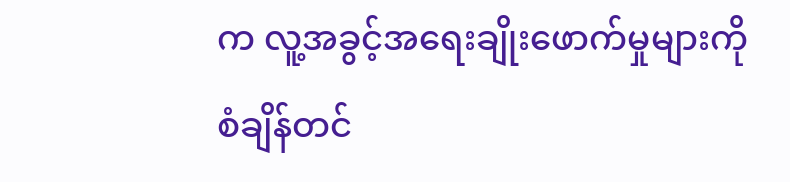က လူ့အခွင့်အရေးချိုးဖောက်မှုများကို စံချိန်တင်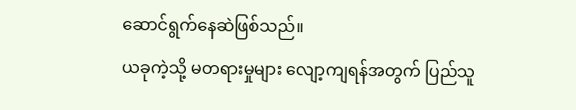ဆောင်ရွက်နေဆဲဖြစ်သည်။
ယခုကဲ့သို့ မတရားမှုများ လျော့ကျရန်အတွက် ပြည်သူ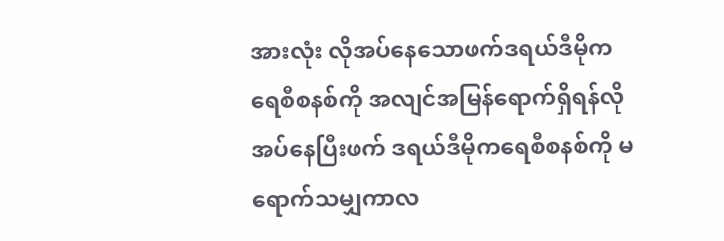အားလုံး လိုအပ်နေသောဖက်ဒရယ်ဒီမိုကရေစီစနစ်ကို အလျင်အမြန်ရောက်ရှိရန်လိုအပ်နေပြီးဖက် ဒရယ်ဒီမိုကရေစီစနစ်ကို မရောက်သမျှကာလ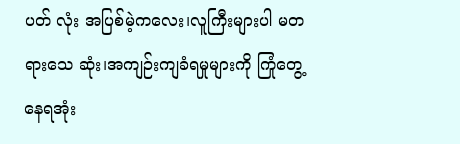ပတ် လုံး အပြစ်မဲ့ကလေး၊လူကြီးများပါ မတရားသေ ဆုံး၊အကျဉ်းကျခံရမှုများကို ကြုံတွေ့နေရအုံး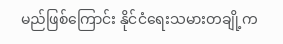မည်ဖြစ်ကြောင်း နိုင်ငံရေးသမားတချို့က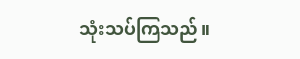သုံးသပ်ကြသည်။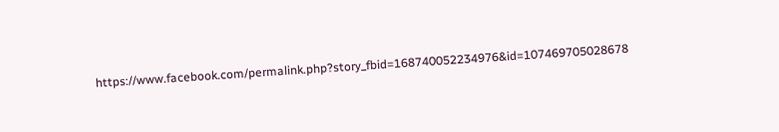https://www.facebook.com/permalink.php?story_fbid=168740052234976&id=107469705028678